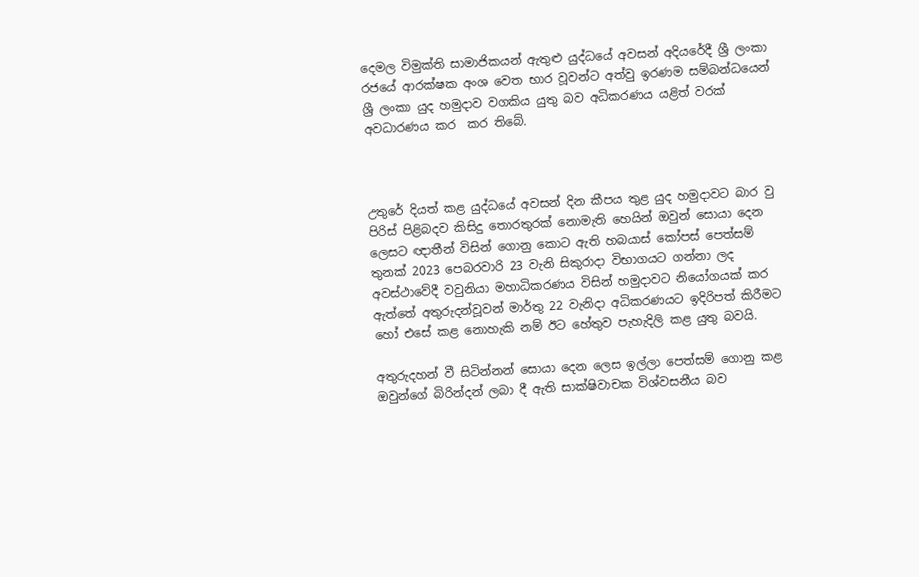දෙමල විමුක්ති සාමාජිකයන් ඇතුළු යුද්ධයේ අවසන් අදියරේදී ශ්‍රී ලංකා රජයේ ආරක්ෂක අංශ වෙත භාර වූවන්ට අත්වු ඉරණම සම්බන්ධයෙන් ශ්‍රී ලංකා යුද හමුදාව වගකිය යුතු බව අධිකරණය යළිත් වරක් අවධාරණය කර  කර තිබේ.



උතුරේ දියත් කළ යුද්ධයේ අවසන් දින කීපය තුළ යුද හමුදාවට බාර වු පිරිස් පිළිබදව කිසිදු තොරතුරක් නොමැති හෙයින් ඔවුන් සොයා දෙන ලෙසට ඥාතීන් විසින් ගොනු කොට ඇති හබයාස් කෝපස් පෙත්සම් තුනක් 2023 පෙබරවාරි 23 වැනි සිකුරාදා විභාගයට ගන්නා ලද අවස්ථාවේදී වවුනියා මහාධිකරණය විසින් හමුදාවට නියෝගයක් කර ඇත්තේ අතුරුදන්වූවන් මාර්තු 22 වැනිදා අධිකරණයට ඉදිරිපත් කිරීමට හෝ එසේ කළ නොහැකි නම් ඊට හේතුව පැහැදිලි කළ යුතු බවයි.

අතුරුදහන් වී සිටින්නන් සොයා දෙන ලෙස ඉල්ලා පෙත්සම් ගොනු කළ ඔවුන්ගේ බිරින්දන් ලබා දී ඇති සාක්ෂිවාචක විශ්වසනීය බව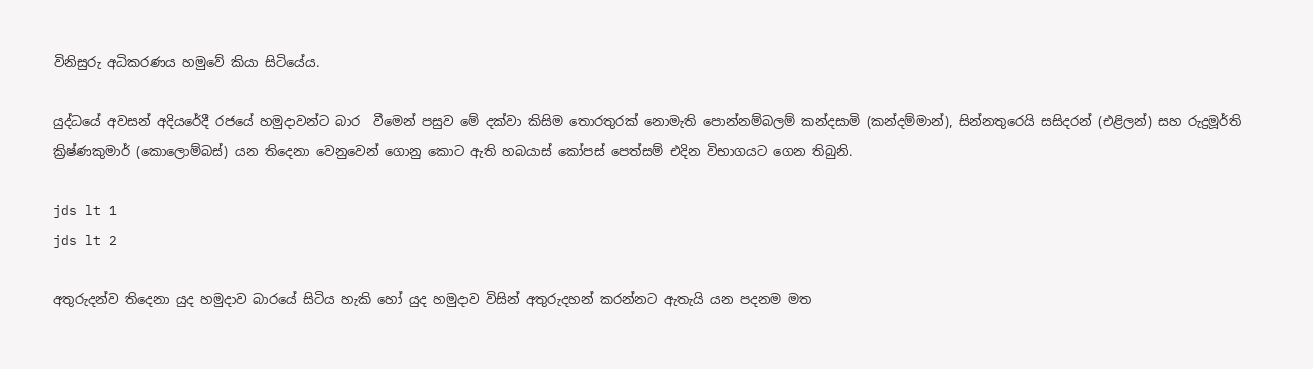විනිසුරු අධිකරණය හමුවේ කියා සිටියේය.

යුද්ධයේ අවසන් අදියරේදී රජයේ හමුදාවන්ට බාර  වීමෙන් පසුව මේ දක්වා කිසිම තොරතුරක් නොමැති පොන්නම්බලම් කන්දසාමි (කන්දම්මාන්), සින්නතුරෙයි සසිදරන් (එළිලන්) සහ රුද්‍රමූර්ති ක්‍රිෂ්ණකුමාර් (කොලොම්බස්) යන තිදෙනා වෙනුවෙන් ගොනු කොට ඇති හබයාස් කෝපස් පෙත්සම් එදින විභාගයට ගෙන තිබුනි.

jds lt 1
jds lt 2

අතුරුදන්ව තිදෙනා යුද හමුදාව බාරයේ සිටිය හැකි හෝ යුද හමුදාව විසින් අතුරුදහන් කරන්නට ඇතැයි යන පදනම මත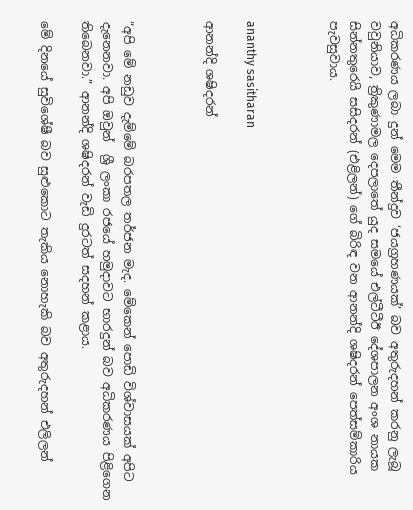අධිකරණය ලබා දුන් මෙම තීන්දුව ‘ජයග්‍රහණයක්’ බව අතුරුදහන් කරනු ලැබූ වවුනියාව, ත්‍රිකුණාමල දෙපලාතේ යුද සමයේ එල්ටීටීඊ දේශපාලන අංශ නායක සින්නතුරෙයි සසිදරන් (එළිලන්) ගේ බිරිඳ වන ආනන්දි ශෂිදරන් පෙත්සම්කාරිය පැවසුවාය.



ananthy sasitharan

ආනන්දි ශෂිදරන්



“අපි මේ නඩුව දැම්මේ බරපතල තර්ජන මැද. මේකෙන් පොඩි විශ්වාසයක් අපිට දැනෙනවා. අපි ඔවුන්  ශ්‍රී ලංකා රජයේ හමුදාවට භාරදුන් බව අධිකරණය පිළිගෙන තිබෙනවා.” ආනන්දි ශෂිදරන් වැඩි දුරටත් සදහන් කළාය.

මේ දිනයේ සුවිශේෂී බව සුළුකොට තැකිය නොහැකි බව අතුරුදහන් එලිලන්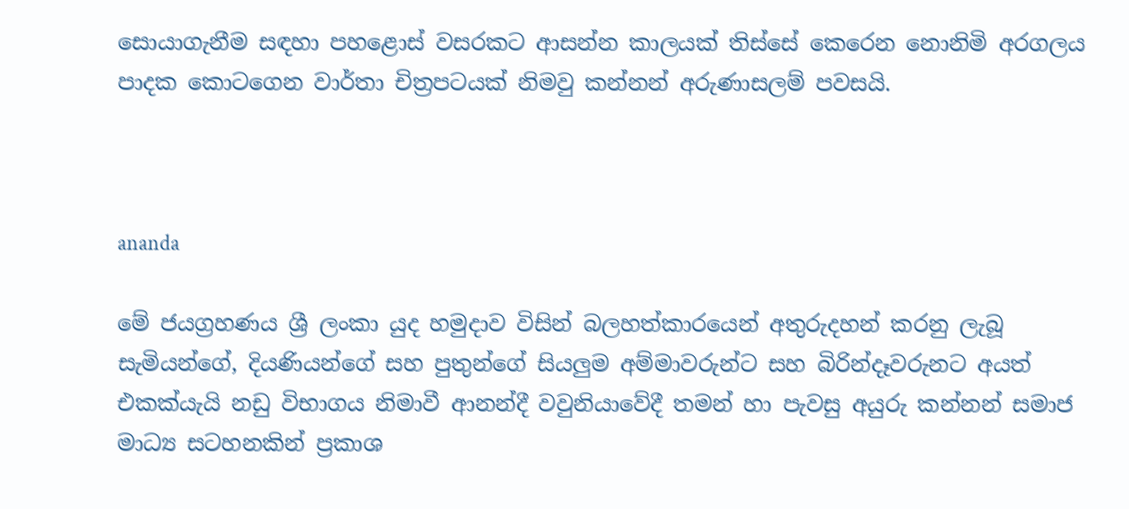සොයාගැනීම සඳහා පහළොස් වසරකට ආසන්න කාලයක් තිස්සේ කෙරෙන නොනිමි අරගලය පාදක කොටගෙන වාර්තා චිත්‍රපටයක් නිමවු කන්නන් අරුණාසලම් පවසයි.



ananda

මේ ජයග්‍රහණය ශ්‍රී ලංකා යුද හමුදාව විසින් බලහත්කාරයෙන් අතුරුදහන් කරනු ලැබූ සැමියන්ගේ, දියණියන්ගේ සහ පුතුන්ගේ සියලුම අම්මාවරුන්ට සහ බිරින්දෑවරුනට අයත් එකක්යැයි නඩු විභාගය නිමාවී ආනන්දී වවුනියාවේදී තමන් හා පැවසු අයුරු කන්නන් සමාජ මාධ්‍ය සටහනකින් ප්‍රකාශ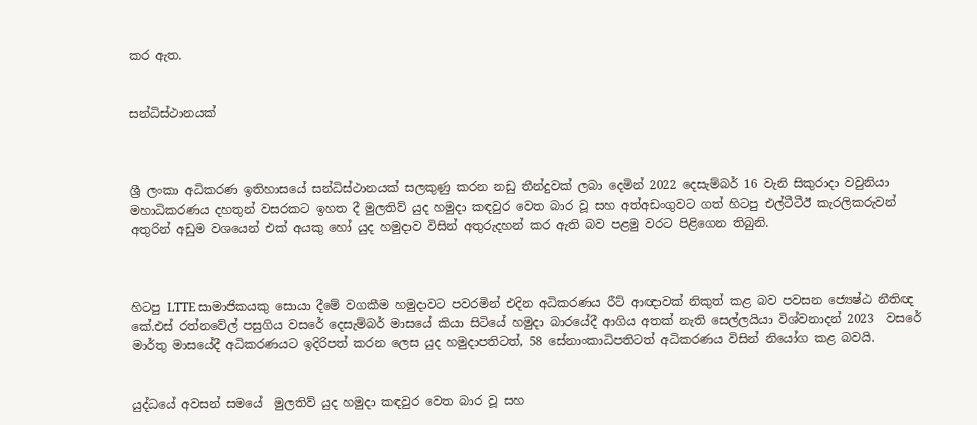කර ඇත.


සන්ධිස්ථානයක්



ශ්‍රී ලංකා අධිකරණ ඉතිහාසයේ සන්ධිස්ථානයක් සලකුණු කරන නඩු තීන්දුවක් ලබා දෙමින් 2022 දෙසැම්බර් 16 වැනි සිකුරාදා වවුනියා මහාධිකරණය දහතුන් වසරකට ඉහත දී මුලතිව් යුද හමුදා කඳවුර වෙත බාර වූ සහ අත්අඩංගුවට ගත් හිටපු එල්ටීටීඊ කැරලිකරුවන් අතුරින් අඩුම වශයෙන් එක් අයකු හෝ යුද හමුදාව විසින් අතුරුදහන් කර ඇති බව පළමු වරට පිළිගෙන තිබුනි.



හිටපු LTTE සාමාජිකයකු සොයා දීමේ වගකීම හමුදාවට පවරමින් එදින අධිකරණය රීට් ආඥාවක් නිකුත් කළ බව පවසන ජ්‍යෙෂ්ඨ නීතිඥ කේ.එස් රත්නවේල් පසුගිය වසරේ දෙසැම්බර් මාසයේ කියා සිටියේ හමුදා බාරයේදී ආගිය අතක් නැති සෙල්ලයියා විශ්වනාදන් 2023  වසරේ මාර්තු මාසයේදී අධිකරණයට ඉදිරිපත් කරන ලෙස යුද හමුදාපතිටත්, 58 සේනාංකාධිපතිටත් අධිකරණය විසින් නියෝග කළ බවයි.


යුද්ධයේ අවසන් සමයේ  මුලතිව් යුද හමුදා කඳවුර වෙත බාර වූ සහ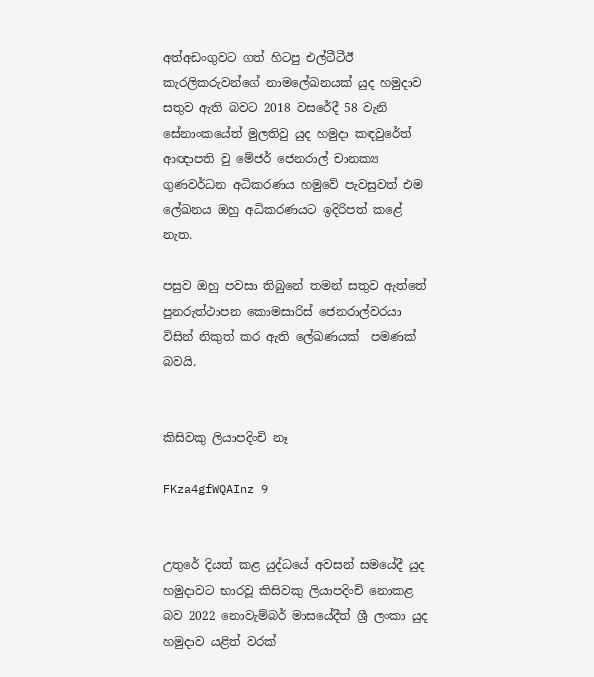අත්අඩංගුවට ගත් හිටපු එල්ටීටීඊ කැරලිකරුවන්ගේ නාමලේඛනයක් යුද හමුදාව සතුව ඇති බවට 2018 වසරේදී 58 වැනි සේනාංකයේත් මුලතිවු යුද හමුදා කඳවුරේත් ආඥාපති වු මේජර් ජෙනරාල් චානක්‍ය ගුණවර්ධන අධිකරණය හමුවේ පැවසුවත් එම ලේඛනය ඔහු අධිකරණයට ඉදිරිපත් කළේ නැත.

පසුව ඔහු පවසා තිබුනේ තමන් සතුව ඇත්තේ පුනරුත්ථාපන කොමසාරිස් ජෙනරාල්වරයා විසින් නිකුත් කර ඇති ලේඛණයක්  පමණක් බවයි.


කිසිවකු ලියාපදිංචි නෑ

FKza4gfWQAInz 9


උතුරේ දියත් කළ යුද්ධයේ අවසන් සමයේදී යුද හමුදාවට භාරවූ කිසිවකු ලියාපදිංචි නොකළ බව 2022 නොවැම්බර් මාසයේදීත් ශ්‍රී ලංකා යුද හමුදාව යළිත් වරක්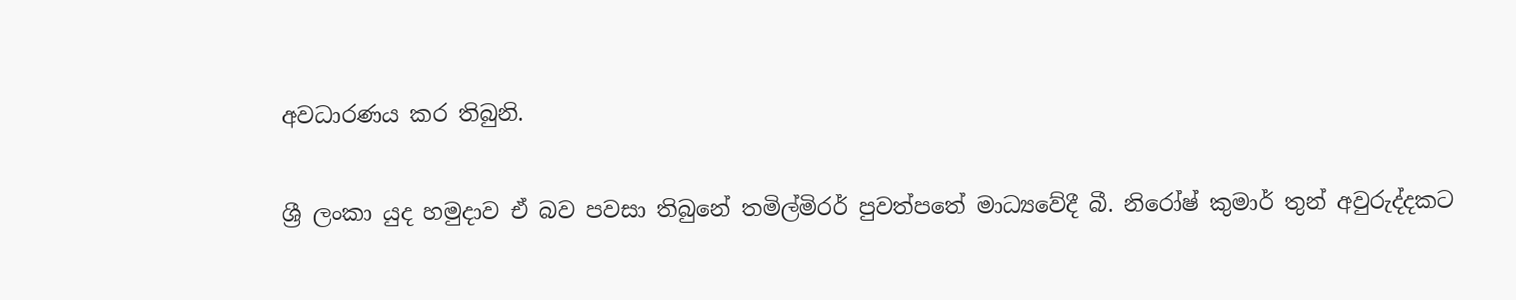අවධාරණය කර තිබුනි.

ශ්‍රී ලංකා යුද හමුදාව ඒ බව පවසා තිබුනේ තමිල්මිරර් පුවත්පතේ මාධ්‍යවේදී බී. නිරෝෂ් කුමාර් තුන් අවුරුද්දකට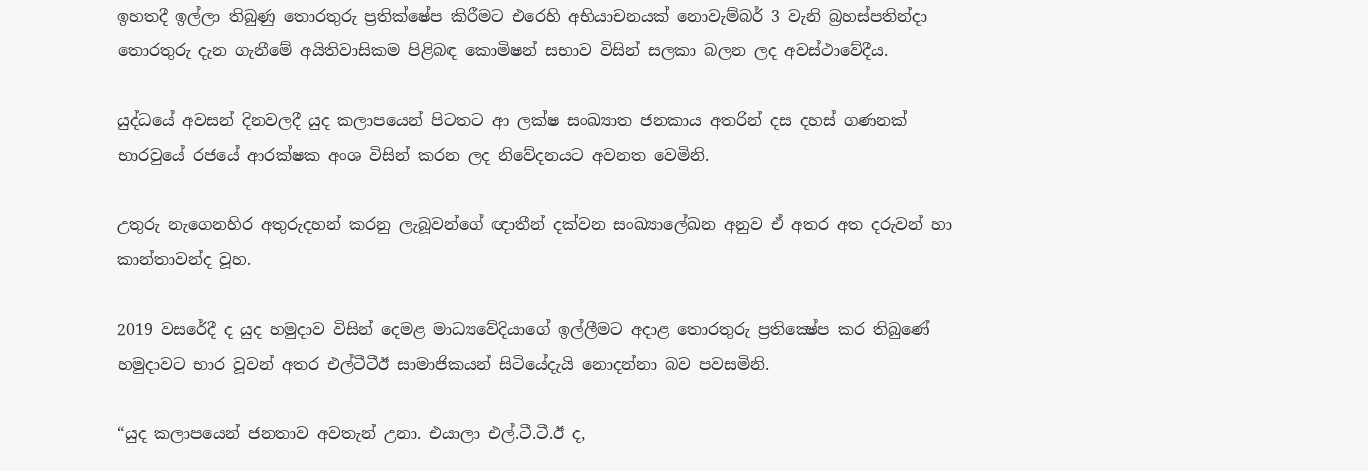ඉහතදී ඉල්ලා තිබුණු තොරතුරු ප්‍රතික්ෂේප කිරීමට එරෙහි අභියාචනයක් නොවැම්බර් 3 වැනි බ්‍රහස්පතින්දා තොරතුරු දැන ගැනීමේ අයිතිවාසිකම පිළිබඳ කොමිෂන් සභාව විසින් සලකා බලන ලද අවස්ථාවේදීය.

යුද්ධයේ අවසන් දිනවලදී යුද කලාපයෙන් පිටතට ආ ලක්ෂ සංඛ්‍යාත ජනකාය අතරින් දස දහස් ගණනක් භාරවුයේ රජයේ ආරක්ෂක අංශ විසින් කරන ලද නිවේදනයට අවනත වෙමිනි.

උතුරු නැගෙනහිර අතුරුදහන් කරනු ලැබූවන්ගේ ඥාතීන් දක්වන සංඛ්‍යාලේඛන අනුව ඒ අතර අත දරුවන් හා කාන්තාවන්ද වූහ.

2019 වසරේදී ද යුද හමුදාව විසින් දෙමළ මාධ්‍යවේදියාගේ ඉල්ලීමට අදාළ තොරතුරු ප්‍රතික්‍ෂේප කර තිබුණේ හමුදාවට භාර වූවන් අතර එල්ටීටීඊ සාමාජිකයන් සිටියේදැයි නොදන්නා බව පවසමිනි.

“යුද කලාපයෙන් ජනතාව අවතැන් උනා. එයාලා එල්.ටී.ටී.ඊ ද,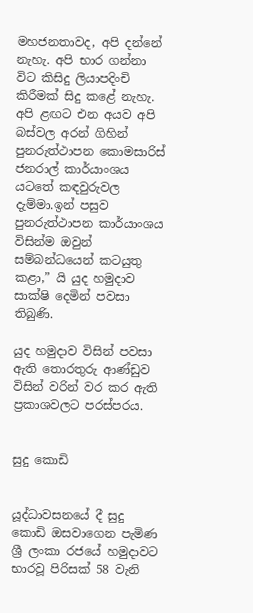මහජනතාවද, අපි දන්නේ නැහැ. අපි භාර ගන්නා විට කිසිදු ලියාපදිංචි කිරීමක් සිදු කළේ නැහැ. අපි ළඟට එන අයව අපි බස්වල අරන් ගිහින් පුනරුත්ථාපන කොමසාරිස් ජනරාල් කාර්යාංශය යටතේ කඳවුරුවල දැම්මා.ඉන් පසුව පුනරුත්ථාපන කාර්යාංශය විසින්ම ඔවුන් සම්බන්ධයෙන් කටයුතු කළා,” යි යුද හමුදාව සාක්ෂි දෙමින් පවසා තිබුණි.

යුද හමුදාව විසින් පවසා ඇති තොරතුරු ආණ්ඩුව විසින් වරින් වර කර ඇති ප්‍රකාශවලට පරස්පරය.


සුදු කොඩි


යූද්ධාවසනයේ දී සුදු කොඩි ඔසවාගෙන පැමිණ ශ්‍රී ලංකා රජයේ හමුදාවට භාරවූ පිරිසක් 58 වැනි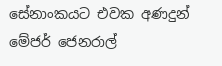සේනාංකයට එවක අණදුන් මේජර් ජෙනරාල්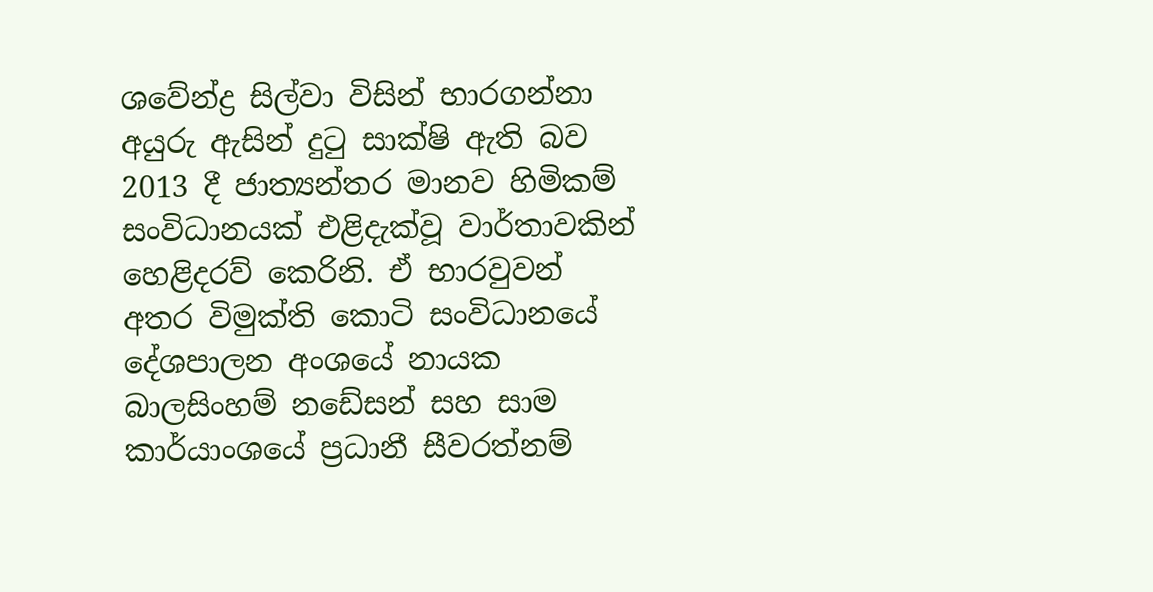ශවේන්ද්‍ර සිල්වා විසින් භාරගන්නා අයුරු ඇසින් දුටු සාක්ෂි ඇති බව 2013 දී ජාත්‍යන්තර මානව හිමිකම් සංවිධානයක් එළිදැක්වූ වාර්තාවකින් හෙළිදරව් කෙරිනි. ඒ භාරවුවන් අතර විමුක්ති කොටි සංවිධානයේ   දේශපාලන අංශයේ නායක බාලසිංහම් නඩේසන් සහ සාම කාර්යාංශයේ ප්‍රධානී සීවරත්නම්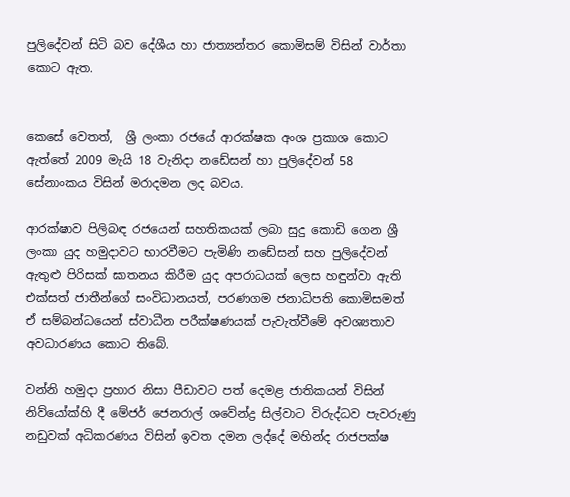පුලිදේවන් සිටි බව දේශීය හා ජාත්‍යන්තර කොමිසම් විසින් වාර්තා කොට ඇත.


කෙසේ වෙතත්,  ශ්‍රී ලංකා රජයේ ආරක්ෂක අංශ ප්‍රකාශ කොට ඇත්තේ 2009 මැයි 18 වැනිදා නඩේසන් හා පුලිදේවන් 58 සේනාංකය විසින් මරාදමන ලද බවය.

ආරක්ෂාව පිලිබඳ රජයෙන් සහතිකයක් ලබා සුදු කොඩි ගෙන ශ්‍රී ලංකා යුද හමුදාවට භාරවීමට පැමිණි නඩේසන් සහ පුලිදේවන් ඇතුළු පිරිසක් ඝාතනය කිරීම යුද අපරාධයක් ලෙස හඳුන්වා ඇති එක්සත් ජාතීන්ගේ සංවිධානයත්, පරණගම ජනාධිපති කොමිසමත් ඒ සම්බන්ධයෙන් ස්වාධීන පරීක්ෂණයක් පැවැත්වීමේ අවශ්‍යතාව අවධාරණය කොට තිබේ.

වන්නි හමුදා ප්‍රහාර නිසා පීඩාවට පත් දෙමළ ජාතිකයන් විසින් නිව්යෝක්හි දී මේජර් ජෙනරාල් ශවේන්ද්‍ර සිල්වාට විරුද්ධව පැවරුණු නඩුවක් අධිකරණය විසින් ඉවත දමන ලද්දේ මහින්ද රාජපක්ෂ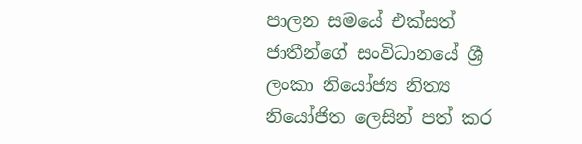පාලන සමයේ එක්සත් ජාතීන්ගේ සංවිධානයේ ශ්‍රී ලංකා නියෝජ්‍ය නිත්‍ය නියෝජිත ලෙසින් පත් කර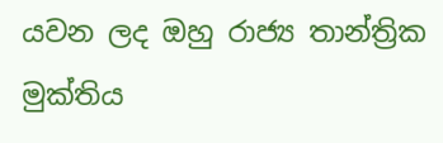යවන ලද ඔහු රාජ්‍ය තාන්ත්‍රික මුක්තිය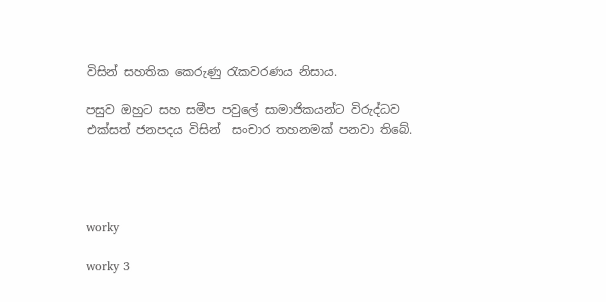විසින් සහතික කෙරුණු රැකවරණය නිසාය.

පසුව ඔහුට සහ සමීප පවුලේ සාමාජිකයන්ට විරුද්ධව එක්සත් ජනපදය විසින්  සංචාර තහනමක් පනවා තිබේ.




worky

worky 3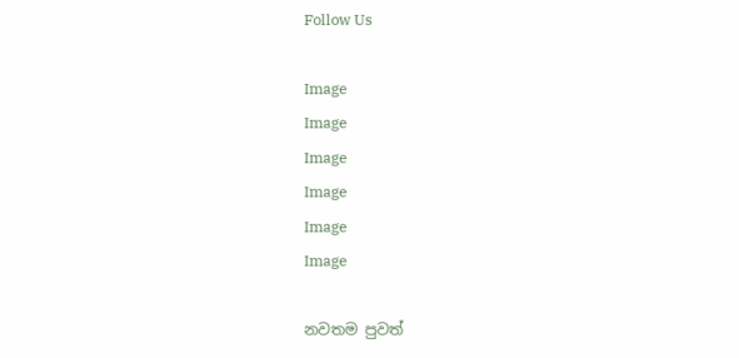Follow Us

Image
Image
Image
Image
Image
Image

නවතම පුවත්